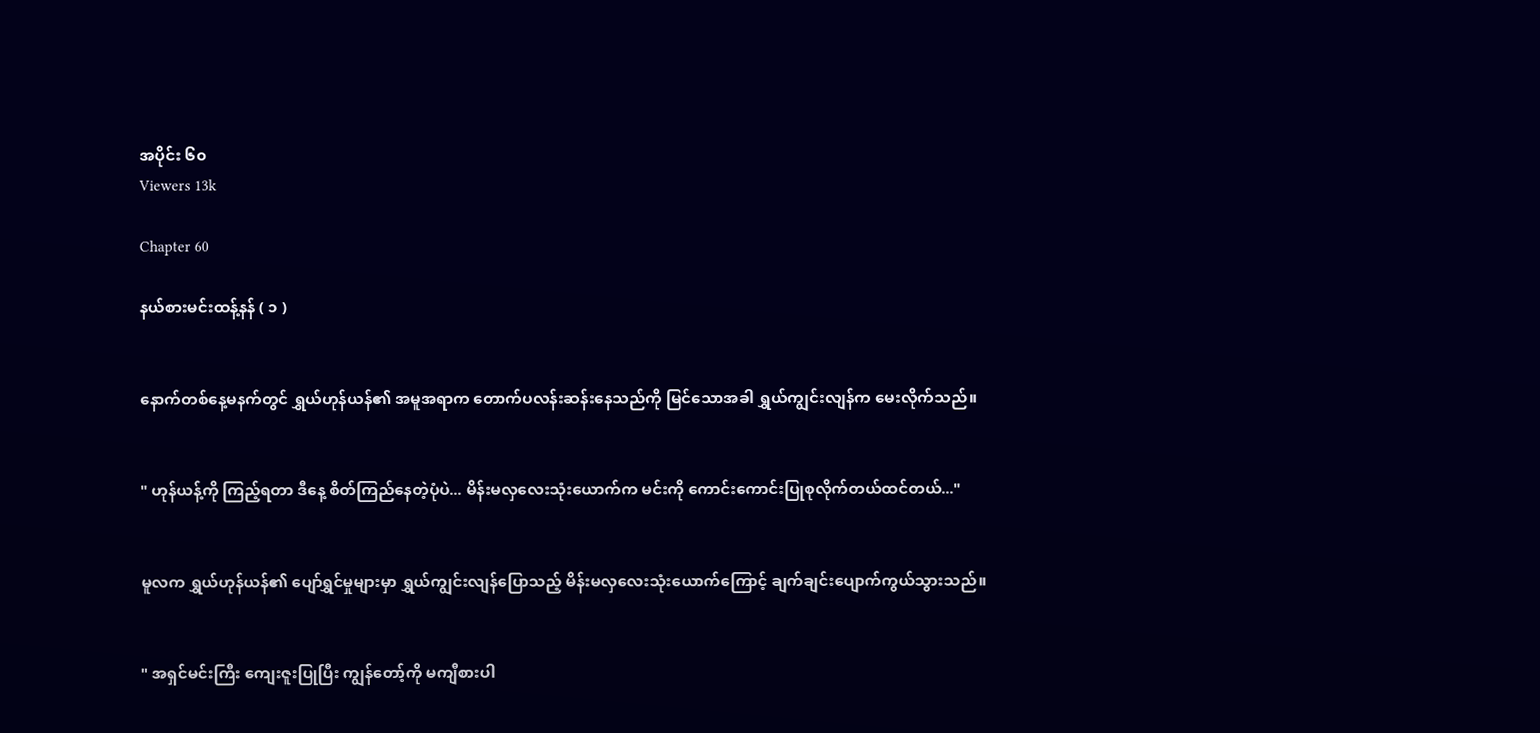အပိုင်း ၆၀
Viewers 13k

Chapter 60

နယ်စားမင်းထန့်နန် ( ၁ )


နောက်တစ်နေ့မနက်တွင် ရွှယ်ဟုန်ယန်၏ အမူအရာက တောက်ပလန်းဆန်းနေသည်ကို မြင်သောအခါ ရွှယ်ကျွင်းလျန်က မေးလိုက်သည်။


" ဟုန်ယန့်ကို ကြည့်ရတာ ဒီနေ့ စိတ်ကြည်နေတဲ့ပုံပဲ... မိန်းမလှလေးသုံးယောက်က မင်းကို ကောင်းကောင်းပြုစုလိုက်တယ်ထင်တယ်..."


မူလက ရွှယ်ဟုန်ယန်၏ ပျော်ရွှင်မှုများမှာ ရွှယ်ကျွင်းလျန်ပြောသည့် မိန်းမလှလေးသုံးယောက်ကြောင့် ချက်ချင်းပျောက်ကွယ်သွားသည်။


" အရှင်မင်းကြီး ကျေးဇူးပြုပြီး ကျွန်တော့်ကို မကျီစားပါ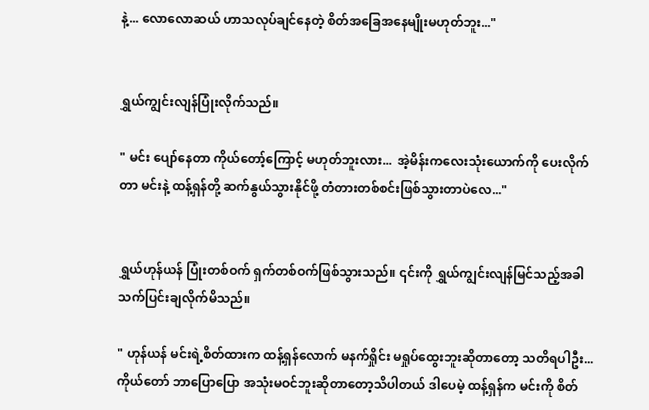နဲ့... လောလောဆယ် ဟာသလုပ်ချင်နေတဲ့ စိတ်‌အခြေအနေမျိုးမဟုတ်ဘူး..."


ရွှယ်ကျွင်းလျန်ပြုံးလိုက်သည်။

" မင်း ပျော်နေတာ ကိုယ်တော့်ကြောင့် မဟုတ်ဘူးလား...  အဲ့မိန်းကလေးသုံးယောက်ကို ပေးလိုက်တာ မင်းနဲ့ ထန့်ရှန်တို့ ဆက်နွယ်သွားနိုင်ဖို့ တံတားတစ်စင်းဖြစ်သွားတာပဲလေ..."


ရွှယ်ဟုန်ယန် ပြုံးတစ်ဝက် ရှက်တစ်ဝက်ဖြစ်သွားသည်။ ၎င်းကို ရွှယ်ကျွင်းလျန်မြင်သည့်အခါ သက်ပြင်းချလိုက်မိသည်။

" ဟုန်ယန် မင်းရဲ့စိတ်ထားက ထန့်ရှန်လောက် မနက်ရှိုင်း မရှုပ်ထွေးဘူးဆိုတာတော့ သတိရပါဦး... ကိုယ်တော် ဘာပြောပြော အသုံးမဝင်ဘူးဆိုတာတော့သိပါတယ် ဒါပေမဲ့ ထန့်ရှန်က မင်းကို စိတ်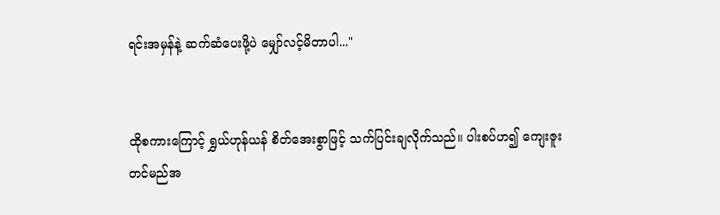ရင်းအမှန်နဲ့ ဆက်ဆံပေးဖို့ပဲ မျှော်လင့်မိတာပါ..."


ထိုစကားကြောင့် ရွှယ်ဟုန်ယန် စိတ်အေးစွာဖြင့် သက်ပြင်းချလိုက်သည်။ ပါးစပ်ဟ၍ ကျေးဇူးတင်မည်အ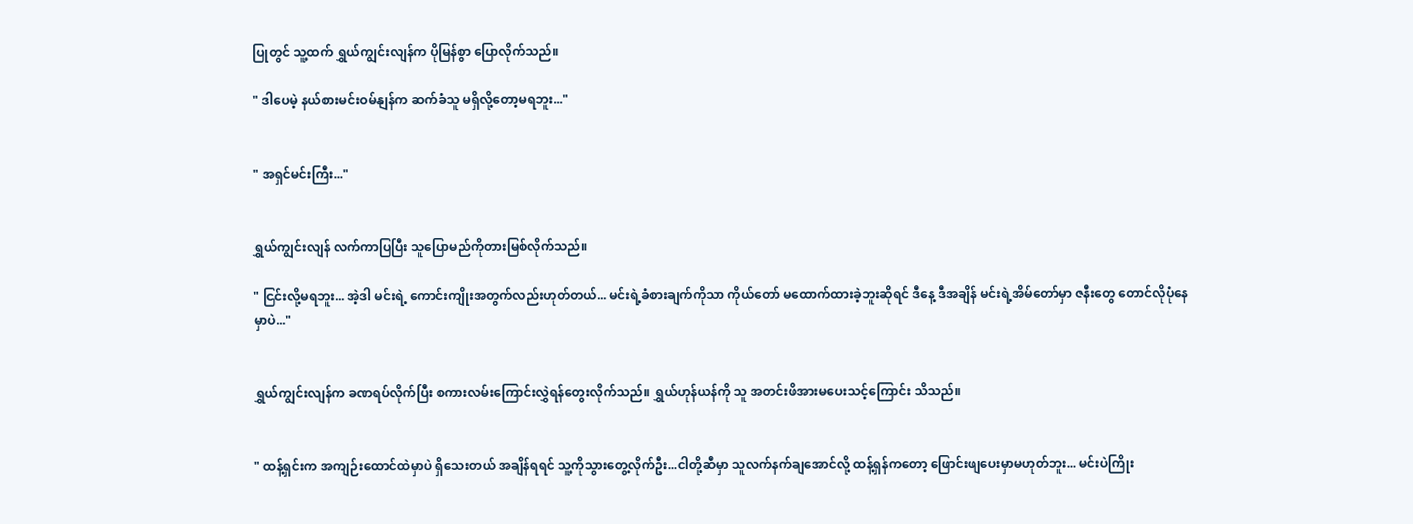ပြုတွင် သူ့ထက် ရွှယ်ကျွင်းလျန်က ပိုမြန်စွာ ပြောလိုက်သည်။

" ဒါပေမဲ့ နယ်စားမင်းဝမ်နျန်က ဆက်ခံသူ မရှိလို့တော့မရဘူး..."


" အရှင်မင်းကြီး..."


ရွှယ်ကျွင်းလျန် လက်ကာပြပြီး သူပြောမည်ကိုတားမြစ်လိုက်သည်။

" ငြင်းလို့မရဘူး... အဲ့ဒါ မင်းရဲ့ ကောင်းကျိုးအတွက်လည်းဟုတ်တယ်... မင်းရဲ့ခံစားချက်ကိုသာ ကိုယ်တော် မထောက်ထားခဲ့ဘူးဆိုရင် ဒီနေ့ ဒီအချိန် မင်းရဲ့အိမ်တော်မှာ ဇနီးတွေ‌ တောင်လိုပုံနေမှာပဲ..."


ရွှယ်ကျွင်းလျန်က ခဏရပ်လိုက်ပြီး စကားလမ်းကြောင်းလွှဲရန်တွေးလိုက်သည်။ ရွှယ်ဟုန်ယန်ကို သူ အတင်းဖိအားမပေးသင့်ကြောင်း သိသည်။


" ထန့်ရှင်းက အကျဉ်းထောင်ထဲမှာပဲ ရှိသေးတယ် အချိန်ရရင် သူ့ကိုသွားတွေ့လိုက်ဦး...ငါတို့ဆီမှာ သူလက်နက်ချအောင်လို့ ထန့်ရှန်ကတော့ ဖြောင်းဖျပေးမှာမဟုတ်ဘူး... မင်းပဲကြိုး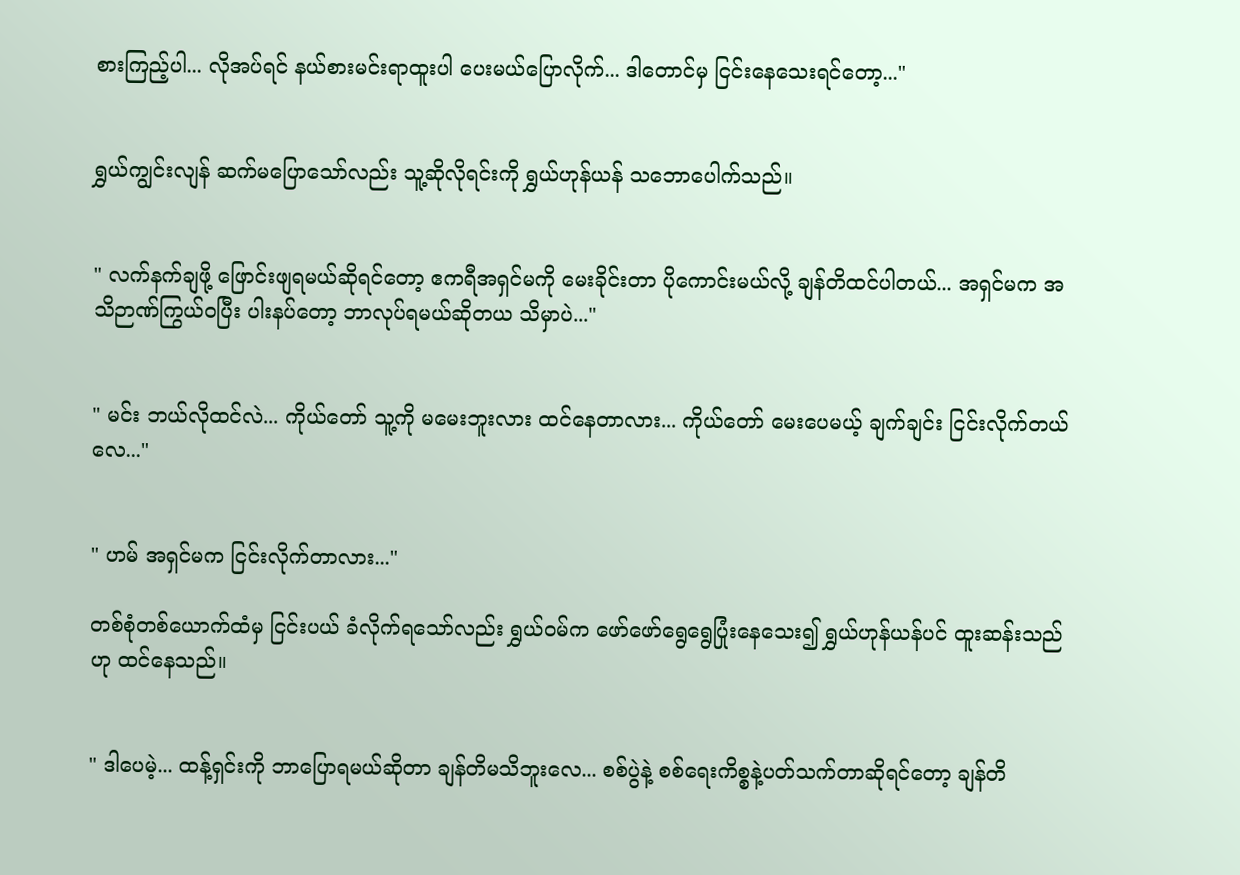စားကြည့်ပါ... လိုအပ်ရင် နယ်စားမင်းရာထူးပါ ပေးမယ်ပြောလိုက်... ဒါတောင်မှ ငြင်းနေသေးရင်တော့..."


ရွှယ်ကျွင်းလျန် ဆက်မပြောသော်လည်း သူ့ဆိုလိုရင်းကို ရွှယ်ဟုန်ယန် သဘောပေါက်သည်။


" လက်နက်ချဖို့ ဖြောင်းဖျရမယ်ဆိုရင်တော့ ဧကရီအရှင်မကို မေးခိုင်းတာ ပိုကောင်းမယ်လို့ ချန်တိထင်ပါတယ်... အရှင်မက အသိဉာဏ်ကြွယ်ဝပြီး ပါးနပ်တော့ ဘာလုပ်ရမယ်ဆိုတယ သိမှာပဲ..."


" မင်း ဘယ်လိုထင်လဲ... ကိုယ်တော် သူ့ကို မမေးဘူးလား ထင်နေတာလား... ကိုယ်တော် မေးပေမယ့် ချက်ချင်း ငြင်းလိုက်တယ်လေ..."


" ဟမ် အရှင်မက ငြင်းလိုက်တာလား..."

တစ်စုံတစ်ယောက်ထံမှ ငြင်းပယ် ခံလိုက်ရသော်လည်း ရွှယ်ဝမ်က ဖော်ဖော်ရွေရွေပြုံးနေသေး၍ ရွှယ်ဟုန်ယန်ပင် ထူးဆန်းသည်ဟု ထင်နေသည်။


" ဒါပေမဲ့... ထန့်ရှင်းကို ဘာပြောရမယ်ဆိုတာ ချန်တိမသိဘူးလေ... စစ်ပွဲနဲ့ စစ်ရေးကိစ္စနဲ့ပတ်သက်တာဆိုရင်တော့ ချန်တိ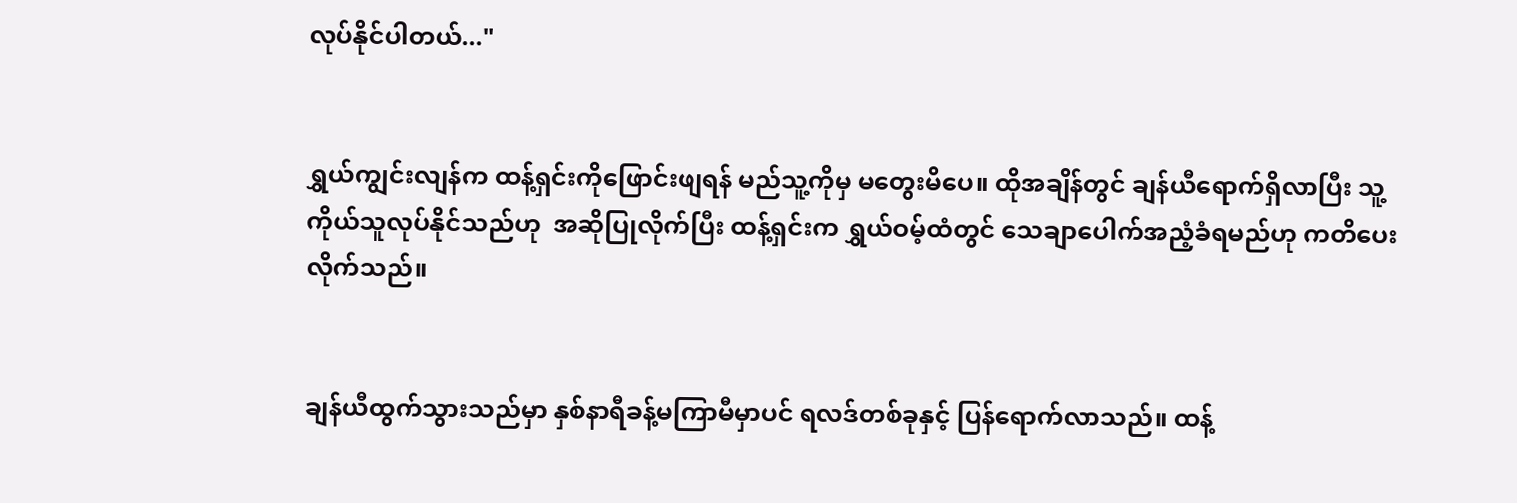လုပ်နိုင်ပါတယ်..."


ရွှယ်ကျွင်းလျန်က ထန့်ရှင်းကိုဖြောင်းဖျရန် မည်သူ့ကိုမှ မတွေးမိပေ။ ထိုအချိန်တွင် ချန်ယီရောက်ရှိလာပြီး သူ့ကိုယ်သူလုပ်နိုင်သည်ဟု  အဆိုပြုလိုက်ပြီး ထန့်ရှင်းက ရွှယ်ဝမ့်ထံတွင် သေချာပေါက်အညံ့ခံရမည်ဟု ကတိပေးလိုက်သည်။


ချန်ယီထွက်သွားသည်မှာ နှစ်နာရီခန့်မကြာမီမှာပင် ရလဒ်တစ်ခုနှင့် ပြန်ရောက်လာသည်။ ထန့်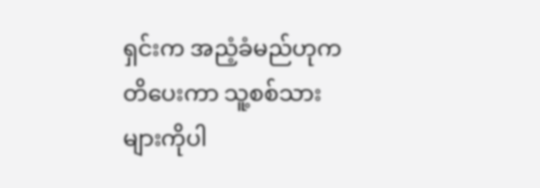ရှင်းက အညံ့ခံမည်ဟုကတိပေးကာ သူ့စစ်သားများကိုပါ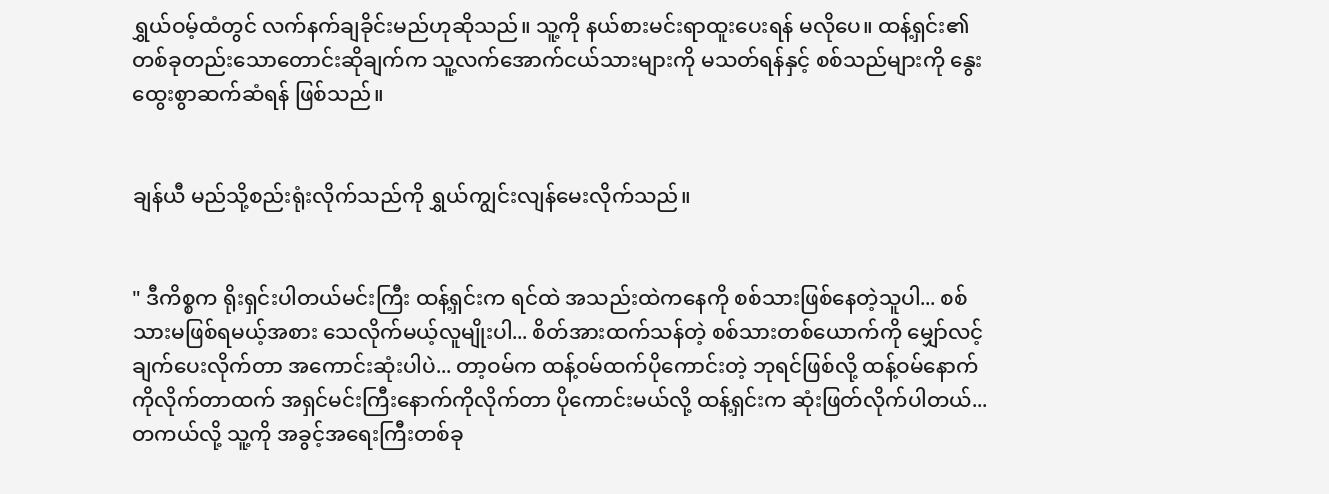ရွှယ်ဝမ့်ထံတွင် လက်နက်ချခိုင်းမည်ဟုဆိုသည်။ သူ့ကို နယ်စားမင်းရာထူးပေးရန် မလိုပေ။ ထန့်ရှင်း၏ တစ်ခုတည်းသောတောင်းဆိုချက်က သူ့လက်အောက်ငယ်သားများကို မသတ်ရန်နှင့် စစ်သည်များကို နွေးထွေးစွာဆက်ဆံရန် ဖြစ်သည်။


ချန်ယီ မည်သို့စည်းရုံးလိုက်သည်ကို ရွှယ်ကျွင်းလျန်မေးလိုက်သည်။


" ဒီကိစ္စက ရိုးရှင်းပါတယ်မင်းကြီး ထန့်ရှင်းက ရင်ထဲ အသည်းထဲကနေကို စစ်သားဖြစ်နေတဲ့သူပါ... စစ်သားမဖြစ်ရမယ့်အစား သေလိုက်မယ့်လူမျိုးပါ... စိတ်အားထက်သန်တဲ့ စစ်သားတစ်ယောက်ကို မျှော်လင့်ချက်ပေးလိုက်တာ အကောင်းဆုံးပါပဲ... တာ့ဝမ်က ထန့်ဝမ်ထက်ပိုကောင်းတဲ့ ဘုရင်ဖြစ်လို့ ထန့်ဝမ်နောက်ကိုလိုက်တာထက် အရှင်မင်းကြီးနောက်ကိုလိုက်တာ ပိုကောင်းမယ်လို့ ထန့်ရှင်းက ဆုံးဖြတ်လိုက်ပါတယ်... တကယ်လို့ သူ့ကို အခွင့်အရေးကြီးတစ်ခု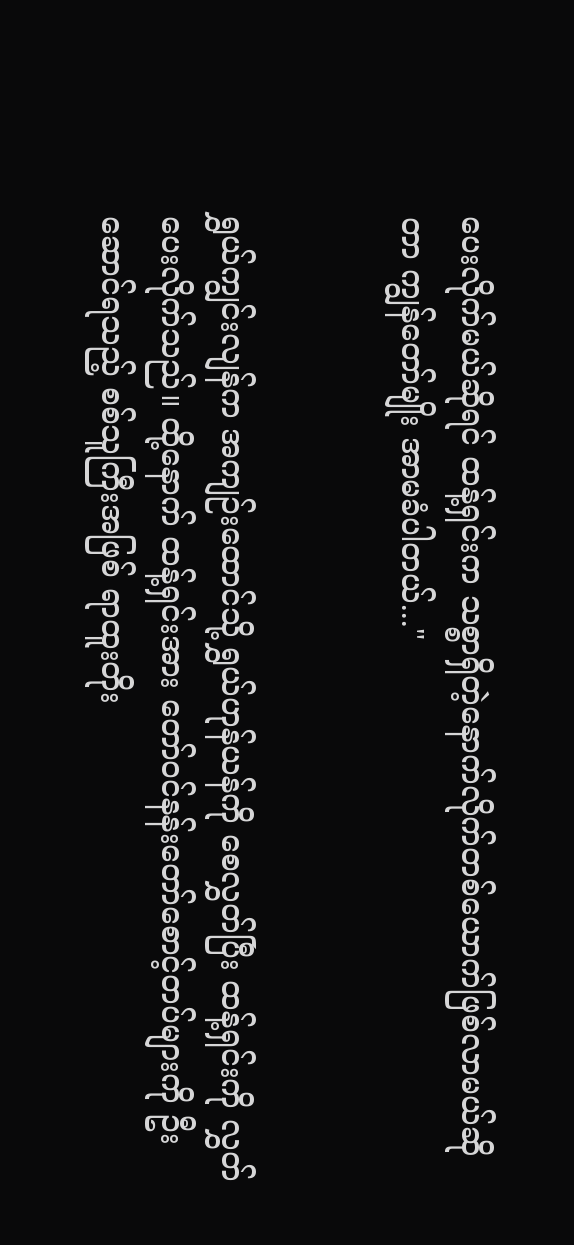ပေးလိုက်မယ်ဆိုရင် ထန့်ရှင်းက သစ္စာရှိတဲ့နောက်လိုက်တစ်ယောက်ဖြစ်လာမယ်ဆိုတာ ကျွန်တော်မျိုး အာမခံပါတယ်..."


ရွှယ်ကျွင်းလျန်က အကျဉ်းထောင်သို့ ရွှယ်ဟုန်ယန်ကို စေလွှတ်ပြီး ထန့်ရှင်းကို လွှတ်ပေးလိုက်သည်။ ထို့နောက် ထန့်ရှင်းအား တော်ဝင်နန်းတော်စောင့်တပ်များကို ဦးဆောင်ရသည့် စစ်သူကြီးအဖြစ် ရာထူးတိုး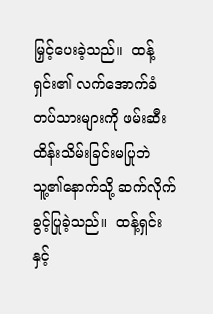မြှင့်ပေးခဲ့သည်။  ထန့်ရှင်း၏ လက်အောက်ခံတပ်သားများကို ဖမ်းဆီးထိန်းသိမ်းခြင်းမပြုဘဲ သူ့၏နောက်သို့ ဆက်လိုက်ခွင့်ပြုခဲ့သည်။  ထန့်ရှင်းနှင့်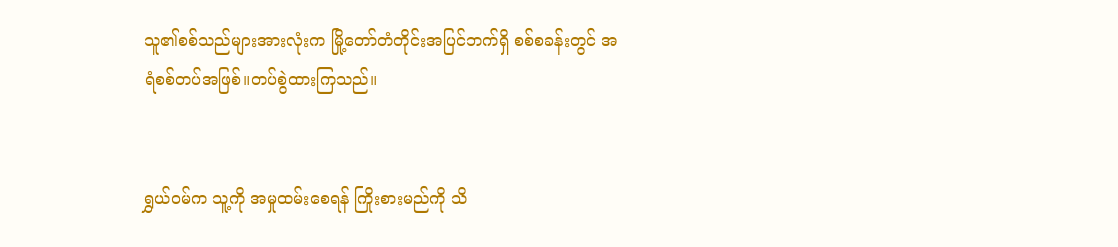သူ၏စစ်သည်များအားလုံးက မြို့တော်တံတိုင်းအပြင်ဘက်ရှိ စစ်စခန်းတွင် အရံစစ်တပ်အဖြစ်။တပ်စွဲထားကြသည်။


ရွှယ်ဝမ်က သူ့ကို အမှုထမ်းစေရန် ကြိုးစားမည်ကို သိ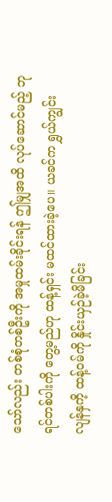သော်လည်း တစ်စုံတစ်ဦးကို အမှုထမ်းခိုင်းရန် ဤမျှအထိ လုပ်ဆောင်မည့် ဘုရင်တစ်ပါးကို တွေ့မည်ဟု ထန့်ရှင်း မထင်ထားခဲ့ပေ။ ယခင်က ရွှယ်ကျွင်းလျန်နှကိ့ ထန့်ဝမ်ကို နှိုင်းယှဉ်ခဲ့မိခြင်း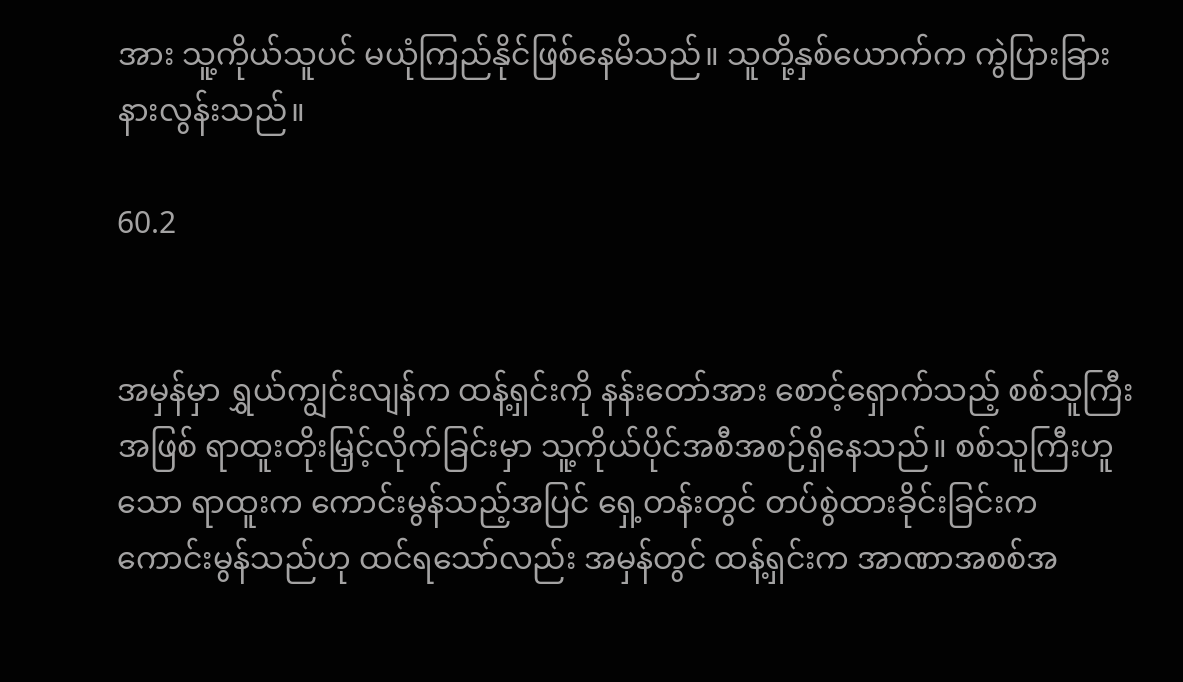အား သူ့ကိုယ်သူပင် မယုံကြည်နိုင်ဖြစ်နေမိသည်။ သူတို့နှစ်ယောက်က ကွဲပြားခြားနားလွန်းသည်။

60.2


အမှန်မှာ ရွှယ်ကျွင်းလျန်က ထန့်ရှင်းကို နန်းတော်အား စောင့်ရှောက်သည့် စစ်သူကြီးအဖြစ် ရာထူးတိုးမြှင့်လိုက်ခြင်းမှာ သူ့ကိုယ်ပိုင်အစီအစဉ်ရှိနေသည်။ စစ်သူကြီးဟူသော ရာထူးက ကောင်းမွန်သည့်အပြင် ရှေ့တန်းတွင် တပ်စွဲထားခိုင်းခြင်းက ကောင်းမွန်သည်ဟု ထင်ရသော်လည်း အမှန်တွင် ထန့်ရှင်းက အာဏာအစစ်အ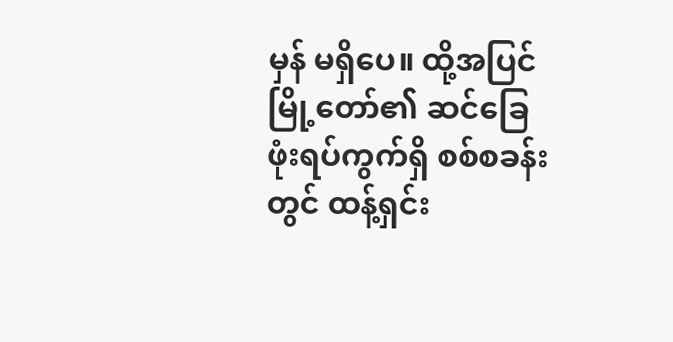မှန် မရှိပေ။ ထို့အပြင် မြို့တော်၏ ဆင်ခြေဖုံးရပ်ကွက်ရှိ စစ်စခန်းတွင် ထန့်ရှင်း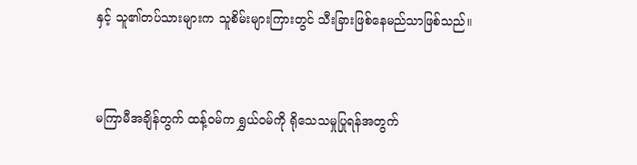နှင့် သူ၏တပ်သားများက သူစိမ်းများကြားတွင် သီးခြားဖြစ်နေမည်သာဖြစ်သည်။


မကြာမီအချိန်တွက် ထန့်ဝမ်က ရွှယ်ဝမ်ကို ရိုသေသမှုပြုရန်အတွက်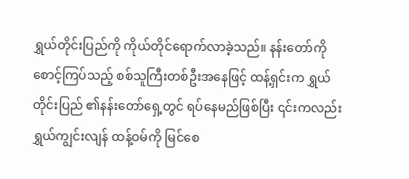ရွှယ်တိုင်းပြည်ကို ကိုယ်တိုင်ရောက်လာခဲ့သည်။ နန်းတော်ကို စောင့်ကြပ်သည့် စစ်သူကြီးတစ်ဦးအနေဖြင့် ထန့်ရှင်းက ရွှယ်တိုင်းပြည် ၏နန်းတော်ရှေ့တွင် ရပ်နေမည်ဖြစ်ပြီး ၎င်းကလည်း ရွှယ်ကျွင်းလျန် ထန့်ဝမ်ကို မြင်စေ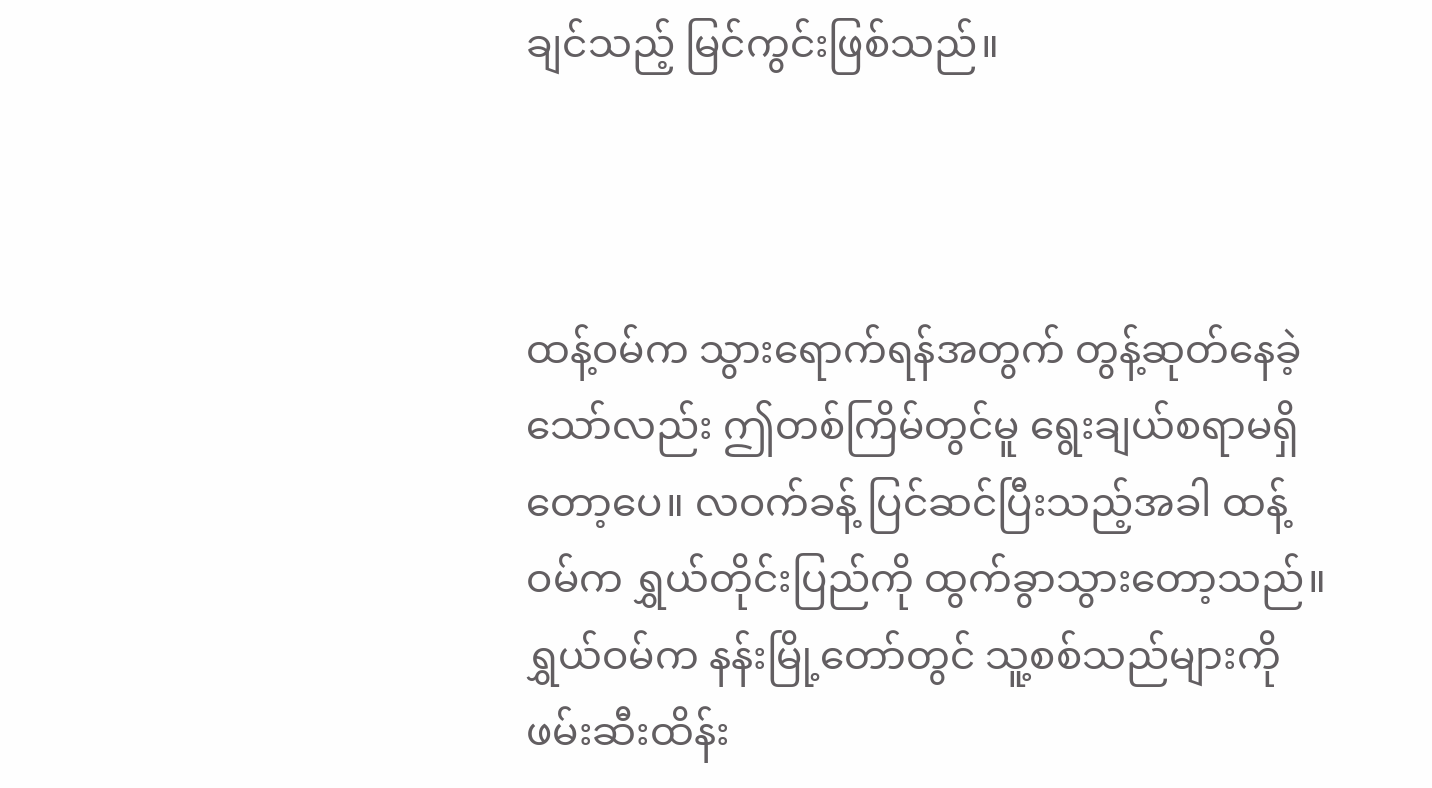ချင်သည့် မြင်ကွင်းဖြစ်သည်။



ထန့်ဝမ်က သွားရောက်ရန်အတွက် တွန့်ဆုတ်နေခဲ့သော်လည်း ဤတစ်ကြိမ်တွင်မူ ရွေးချယ်စရာမရှိတော့ပေ။ လဝက်ခန့် ပြင်ဆင်ပြီးသည့်အခါ ထန့်ဝမ်က ရွှယ်တိုင်းပြည်ကို ထွက်ခွာသွားတော့သည်။ ရွှယ်ဝမ်က နန်းမြို့တော်တွင် သူ့စစ်သည်များကို ဖမ်းဆီးထိန်း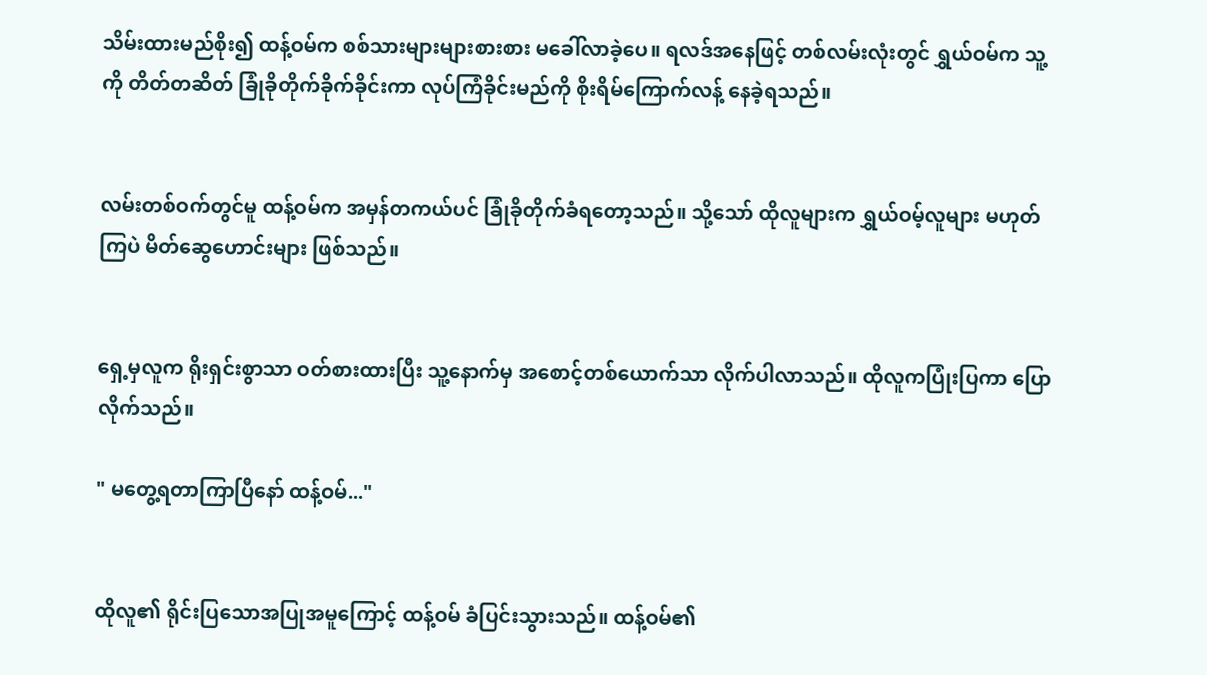သိမ်းထားမည်စိုး၍ ထန့်ဝမ်က စစ်သားများများစားစား မခေါ်လာခဲ့ပေ။ ရလဒ်အနေဖြင့် တစ်လမ်းလုံးတွင် ရွှယ်ဝမ်က သူ့ကို တိတ်တဆိတ် ခြုံခိုတိုက်ခိုက်ခိုင်းကာ လုပ်ကြံခိုင်းမည်ကို စိုးရိမ်ကြောက်လန့် နေခဲ့ရသည်။


လမ်းတစ်ဝက်တွင်မူ ထန့်ဝမ်က အမှန်တကယ်ပင် ခြုံခိုတိုက်ခံရတော့သည်။ သို့သော် ထိုလူများက ရွှယ်ဝမ့်လူများ မဟုတ်ကြပဲ မိတ်ဆွေဟောင်းများ ဖြစ်သည်။


ရှေ့မှလူက ရိုးရှင်းစွာသာ ဝတ်စားထားပြီး သူ့နောက်မှ အစောင့်တစ်ယောက်သာ လိုက်ပါလာသည်။ ထိုလူကပြုံးပြကာ ပြောလိုက်သည်။

" မတွေ့ရတာကြာပြီနော် ထန့်ဝမ်..."


ထိုလူ၏ ရိုင်းပြသောအပြုအမူကြောင့် ထန့်ဝမ် ခံပြင်းသွားသည်။ ထန့်ဝမ်၏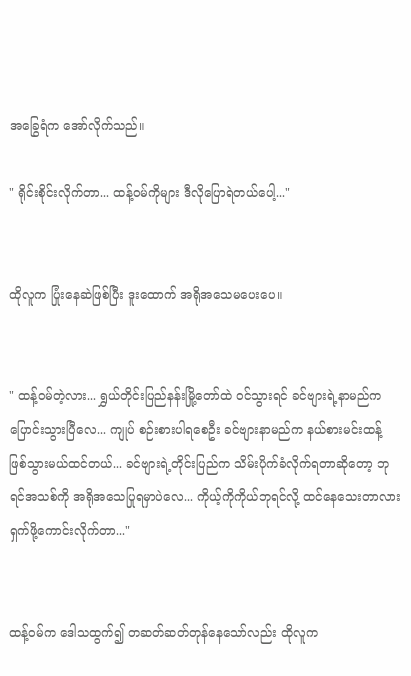အခြွေရံက အော်လိုက်သည်။

" ရိုင်းစိုင်းလိုက်တာ... ထန့်ဝမ်ကိုများ ဒီလိုပြောရဲတယ်ပေါ့..."


ထိုလူက ပြုံးနေဆဲဖြစ်ပြီး ဒူးထောက် အရိုအသေမပေးပေ။


" ထန့်ဝမ်တဲ့လား... ရွှယ်တိုင်းပြည်နန်းမြို့တော်ထဲ ဝင်သွားရင် ခင်ဗျားရဲ့နာမည်က ပြောင်းသွားပြီလေ... ကျုပ် စဉ်းစားပါရစေဦး ခင်ဗျားနာမည်က နယ်စားမင်းထန့် ဖြစ်သွားမယ်ထင်တယ်... ခင်ဗျားရဲ့တိုင်းပြည်က သိမ်းပိုက်ခံလိုက်ရတာဆိုတော့ ဘုရင်အသစ်ကို အရိုအသေပြုရမှာပဲလေ... ကိုယ့်ကိုကိုယ်ဘုရင်လို့ ထင်နေသေးတာလား ရှက်ဖို့ကောင်းလိုက်တာ..."


ထန့်ဝမ်က ဒေါသထွက်၍ တဆတ်ဆတ်တုန်နေသော်လည်း ထိုလူက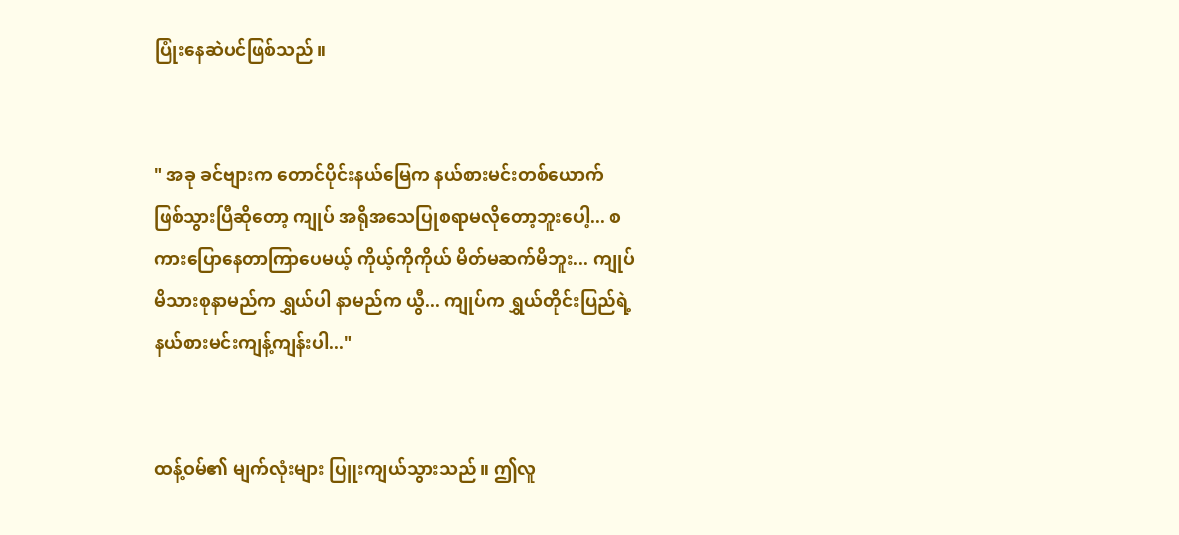ပြုံးနေဆဲပင်ဖြစ်သည်။


" အခု ခင်ဗျားက တောင်ပိုင်းနယ်မြေက နယ်စားမင်းတစ်ယောက် ဖြစ်သွားပြီဆိုတော့ ကျုပ် အရိုအသေပြုစရာမလိုတော့ဘူးပေါ့... စကားပြောနေတာကြာပေမယ့် ကိုယ့်ကိုကိုယ် မိတ်မဆက်မိဘူး... ကျုပ် မိသားစုနာမည်က ရွှယ်ပါ နာမည်က ယွီ... ကျုပ်က ရွှယ်တိုင်းပြည်ရဲ့ နယ်စားမင်းကျန့်ကျန်းပါ..."


ထန့်ဝမ်၏ မျက်လုံးများ ပြူးကျယ်သွားသည်။ ဤလူ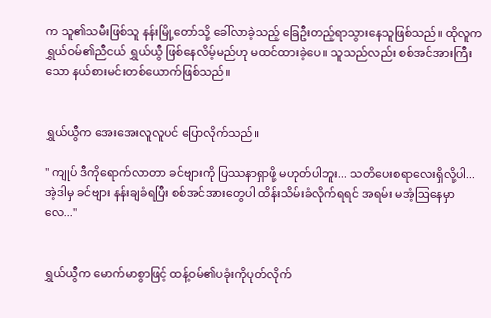က သူ၏သမီးဖြစ်သူ နန်းမြို့တော်သို့ ခေါ်လာခဲ့သည့် ခြေဦးတည့်ရာသွားနေသူဖြစ်သည်။ ထိုလူက ရွှယ်ဝမ်၏ညီငယ် ရွှယ်ယွီ ဖြစ်နေလိမ့်မည်ဟု မထင်ထားခဲ့ပေ။ သူသည်လည်း စစ်အင်အားကြီးသော နယ်စားမင်းတစ်ယောက်ဖြစ်သည်။


ရွှယ်ယွီက အေးအေးလူလူပင် ပြောလိုက်သည်။

" ကျုပ် ဒီကိုရောက်လာတာ ခင်ဗျားကို ပြဿနာရှာဖို့ မဟုတ်ပါဘူး... သတိပေးစရာလေးရှိလို့ပါ... အဲ့ဒါမှ ခင်ဗျား နန်းချခံရပြီး စစ်အင်အားတွေပါ ထိန်းသိမ်းခံလိုက်ရရင် အရမ်း မအံ့ဩနေမှာလေ..."


ရွှယ်ယွီက မောက်မာစွာဖြင့် ထန့်ဝမ်၏ပခုံးကိုပုတ်လိုက်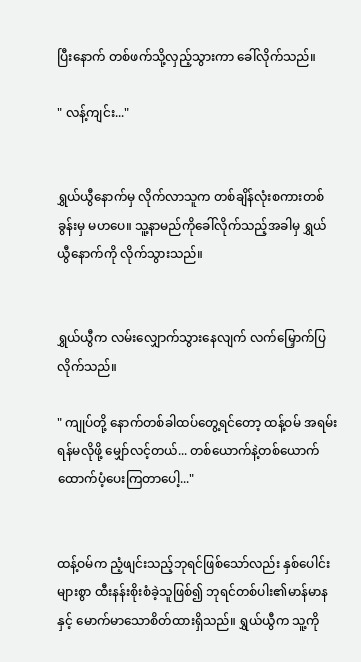ပြီးနောက် တစ်ဖက်သို့လှည့်သွားကာ ခေါ်လိုက်သည်။

" လန့်ကျင်း..."


ရွှယ်ယွီနောက်မှ လိုက်လာသူက တစ်ချိန်လုံးစကားတစ်ခွန်းမှ မဟပေ။ သူ့နာမည်ကိုခေါ်လိုက်သည့်အခါမှ ရွှယ်ယွီနောက်ကို လိုက်သွားသည်။


ရွှယ်ယွီက လမ်းလျှောက်သွားနေလျက် လက်မြှောက်ပြလိုက်သည်။

" ကျုပ်တို့ နောက်တစ်ခါထပ်တွေ့ရင်တော့ ထန့်ဝမ် အရမ်းရန်မလိုဖို့ မျှော်လင့်တယ်... တစ်ယောက်နဲ့တစ်ယောက် ထောက်ပံ့ပေးကြတာပေါ့..."


ထန့်ဝမ်က ညံ့ဖျင်းသည့်ဘုရင်ဖြစ်သော်လည်း နှစ်ပေါင်းများစွာ ထီးနန်းစိုးစံခဲ့သူဖြစ်၍ ဘုရင်တစ်ပါး၏မာန်မာနနှင့် မောက်မာသောစိတ်ထားရှိသည်။ ရွှယ်ယွီက သူ့ကို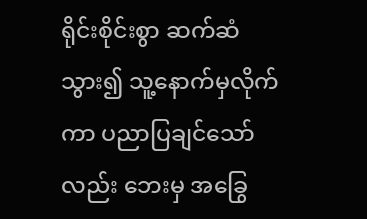ရိုင်းစိုင်းစွာ ဆက်ဆံသွား၍ ‌သူ့နောက်မှလိုက်ကာ ပညာပြချင်သော်လည်း ဘေးမှ အခြွေ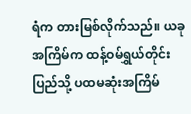ရံက တားမြစ်လိုက်သည်။ ယခုအကြိမ်က ထန့်ဝမ်ရွှယ်တိုင်းပြည်သို့ ပထမဆုံးအကြိမ်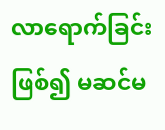လာရောက်ခြင်းဖြစ်၍ မဆင်မ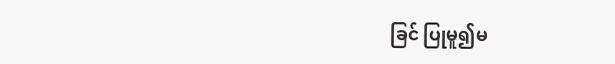ခြင် ပြုမူ၍မ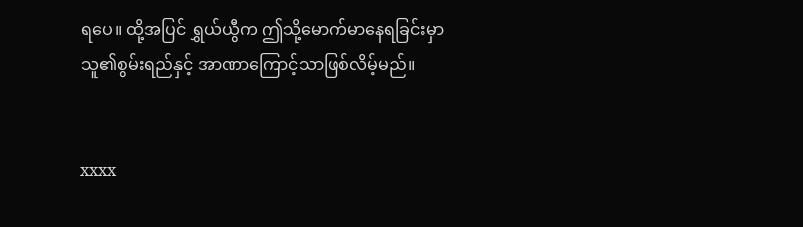ရပေ။ ထို့အပြင် ရွှယ်ယွီက ဤသို့မောက်မာနေရခြင်းမှာ သူ၏စွမ်းရည်နှင့် အာဏာကြောင့်သာဖြစ်လိမ့်မည်။


xxxx